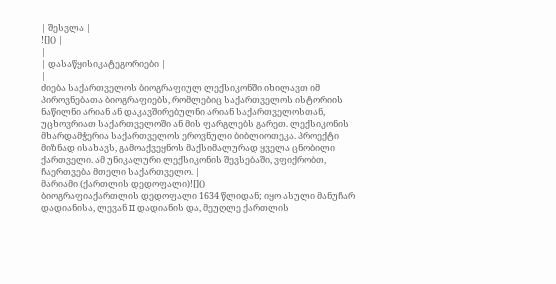| შესვლა |
![]() |
|
| დასაწყისიკატეგორიები |
|
ძიება საქართველოს ბიოგრაფიულ ლექსიკონში იხილავთ იმ პიროვნებათა ბიოგრაფიებს, რომლებიც საქართველოს ისტორიის ნაწილნი არიან ან დაკავშირებულნი არიან საქართველოსთან, უცხოვრიათ საქართველოში ან მის ფარგლებს გარეთ. ლექსიკონის მხარდამჭერია საქართველოს ეროვნული ბიბლიოთეკა. პროექტი მიზნად ისახავს, გამოაქვეყნოს მაქსიმალურად ყველა ცნობილი ქართველი. ამ უნიკალური ლექსიკონის შევსებაში, ვფიქრობთ, ჩაერთვება მთელი საქართველო. |
მარიამი (ქართლის დედოფალი)![]()
ბიოგრაფიაქართლის დედოფალი 1634 წლიდან; იყო ასული მანუჩარ დადიანისა, ლევან II დადიანის და, მეუღლე ქართლის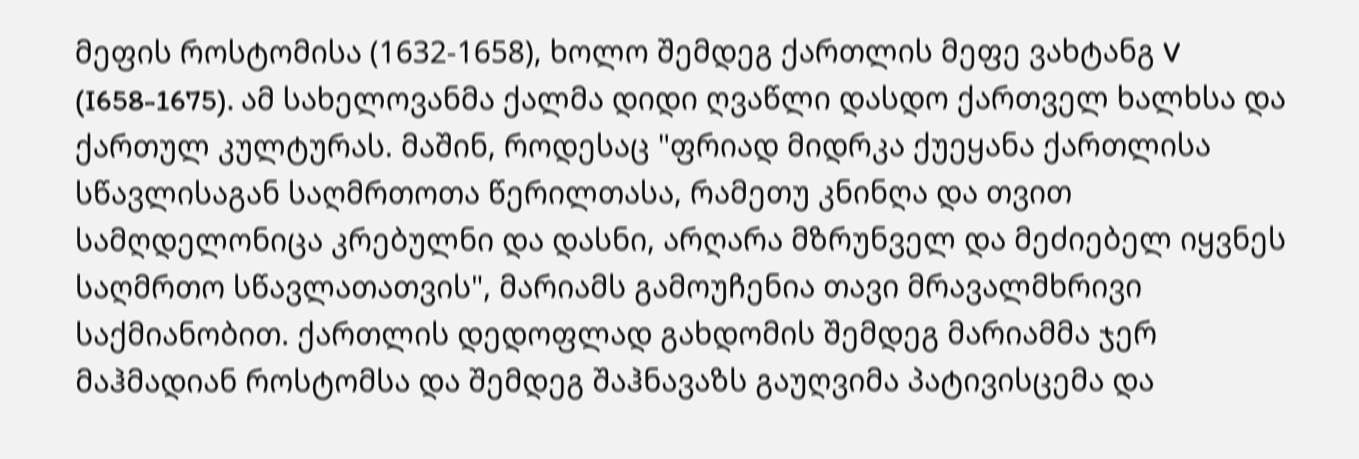მეფის როსტომისა (1632-1658), ხოლო შემდეგ ქართლის მეფე ვახტანგ V (I658-1675). ამ სახელოვანმა ქალმა დიდი ღვაწლი დასდო ქართველ ხალხსა და ქართულ კულტურას. მაშინ, როდესაც "ფრიად მიდრკა ქუეყანა ქართლისა სწავლისაგან საღმრთოთა წერილთასა, რამეთუ კნინღა და თვით სამღდელონიცა კრებულნი და დასნი, არღარა მზრუნველ და მეძიებელ იყვნეს საღმრთო სწავლათათვის", მარიამს გამოუჩენია თავი მრავალმხრივი საქმიანობით. ქართლის დედოფლად გახდომის შემდეგ მარიამმა ჯერ მაჰმადიან როსტომსა და შემდეგ შაჰნავაზს გაუღვიმა პატივისცემა და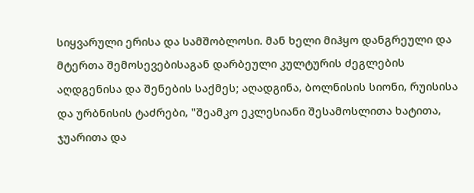სიყვარული ერისა და სამშობლოსი. მან ხელი მიჰყო დანგრეული და მტერთა შემოსევებისაგან დარბეული კულტურის ძეგლების აღდგენისა და შენების საქმეს; აღადგინა, ბოლნისის სიონი, რუისისა და ურბნისის ტაძრები, "შეამკო ეკლესიანი შესამოსლითა ხატითა, ჯუარითა და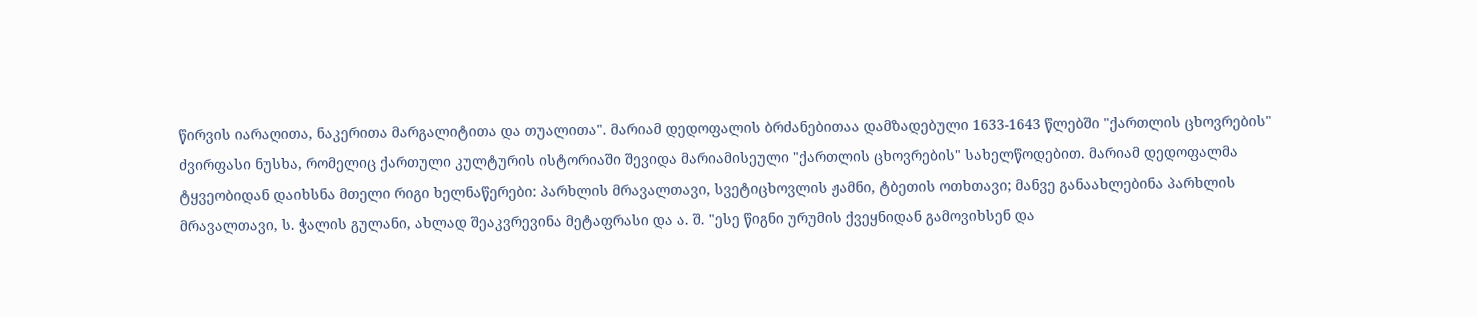წირვის იარაღითა, ნაკერითა მარგალიტითა და თუალითა". მარიამ დედოფალის ბრძანებითაა დამზადებული 1633-1643 წლებში "ქართლის ცხოვრების" ძვირფასი ნუსხა, რომელიც ქართული კულტურის ისტორიაში შევიდა მარიამისეული "ქართლის ცხოვრების" სახელწოდებით. მარიამ დედოფალმა ტყვეობიდან დაიხსნა მთელი რიგი ხელნაწერები: პარხლის მრავალთავი, სვეტიცხოვლის ჟამნი, ტბეთის ოთხთავი; მანვე განაახლებინა პარხლის მრავალთავი, ს. ჭალის გულანი, ახლად შეაკვრევინა მეტაფრასი და ა. შ. "ესე წიგნი ურუმის ქვეყნიდან გამოვიხსენ და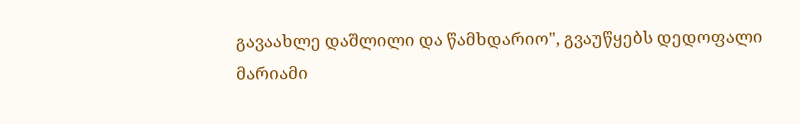გავაახლე დაშლილი და წამხდარიო", გვაუწყებს დედოფალი მარიამი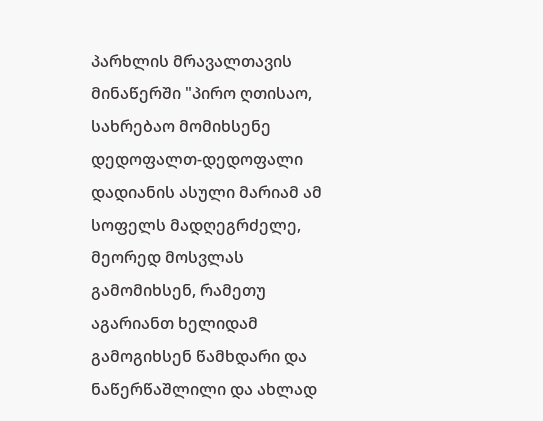პარხლის მრავალთავის მინაწერში "პირო ღთისაო, სახრებაო მომიხსენე დედოფალთ-დედოფალი დადიანის ასული მარიამ ამ სოფელს მადღეგრძელე, მეორედ მოსვლას გამომიხსენ, რამეთუ აგარიანთ ხელიდამ გამოგიხსენ წამხდარი და ნაწერწაშლილი და ახლად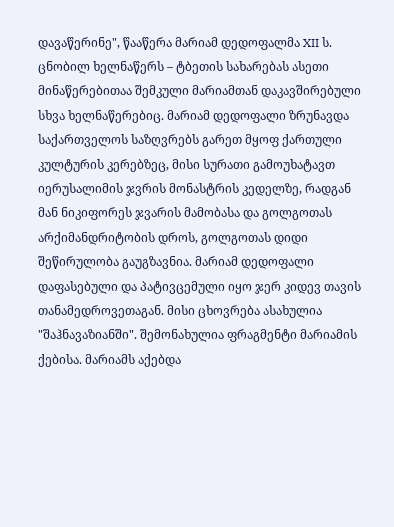დავაწერინე", წააწერა მარიამ დედოფალმა XII ს. ცნობილ ხელნაწერს – ტბეთის სახარებას ასეთი მინაწერებითაა შემკული მარიამთან დაკავშირებული სხვა ხელნაწერებიც. მარიამ დედოფალი ზრუნავდა საქართველოს საზღვრებს გარეთ მყოფ ქართული კულტურის კერებზეც, მისი სურათი გამოუხატავთ იერუსალიმის ჯვრის მონასტრის კედელზე, რადგან მან ნიკიფორეს ჯვარის მამობასა და გოლგოთას არქიმანდრიტობის დროს, გოლგოთას დიდი შეწირულობა გაუგზავნია. მარიამ დედოფალი დაფასებული და პატივცემული იყო ჯერ კიდევ თავის თანამედროვეთაგან. მისი ცხოვრება ასახულია "შაჰნავაზიანში". შემონახულია ფრაგმენტი მარიამის ქებისა. მარიამს აქებდა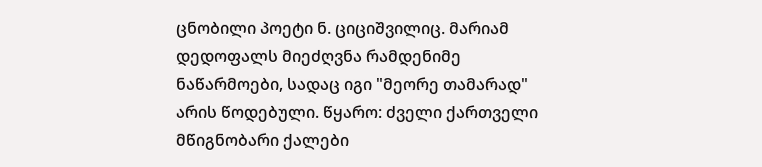ცნობილი პოეტი ნ. ციციშვილიც. მარიამ დედოფალს მიეძღვნა რამდენიმე ნაწარმოები, სადაც იგი "მეორე თამარად" არის წოდებული. წყარო: ძველი ქართველი მწიგნობარი ქალები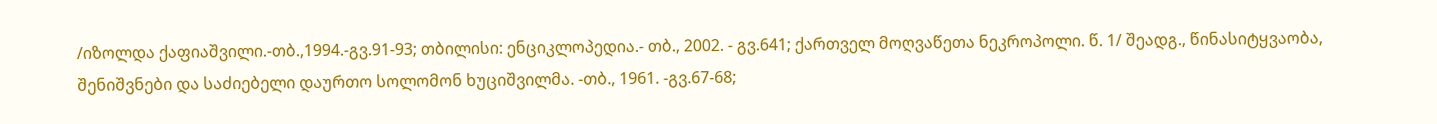/იზოლდა ქაფიაშვილი.-თბ.,1994.-გვ.91-93; თბილისი: ენციკლოპედია.- თბ., 2002. - გვ.641; ქართველ მოღვაწეთა ნეკროპოლი. წ. 1/ შეადგ., წინასიტყვაობა, შენიშვნები და საძიებელი დაურთო სოლომონ ხუციშვილმა. -თბ., 1961. -გვ.67-68;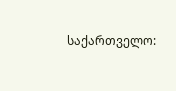საქართველო: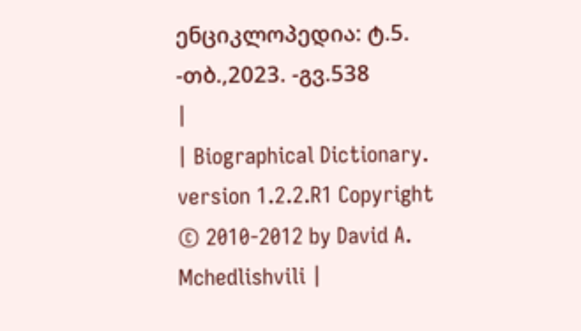ენციკლოპედია: ტ.5. -თბ.,2023. -გვ.538
|
| Biographical Dictionary. version 1.2.2.R1 Copyright © 2010-2012 by David A. Mchedlishvili |